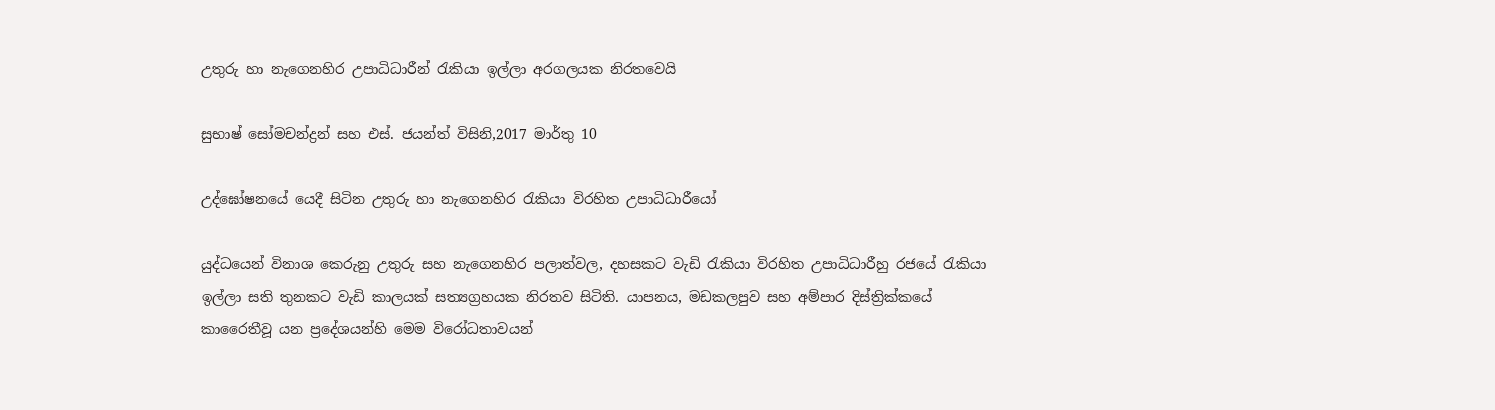උතුරු හා නැගෙනහිර උපාධිධාරීන් රැකියා ඉල්ලා අරගලයක නිරතවෙයි

සුභාෂ් සෝමචන්ද්‍රන් සහ එස්. ජයන්ත් විසිනි,2017 මාර්තු 10

උද්ඝෝෂනයේ යෙදී සිටින උතුරු හා නැගෙනහිර රැකියා විරහිත උපාධිධාරීයෝ

යුද්ධයෙන් විනාශ කෙරුනු උතුරු සහ නැගෙනහිර පලාත්වල, දහසකට වැඩි රැකියා විරහිත උපාධිධාරීහු රජයේ රැකියා ඉල්ලා සති තුනකට වැඩි කාලයක් සත්‍යග්‍රහයක නිරතව සිටිති. යාපනය, මඩකලපුව සහ අම්පාර දිස්ත්‍රික්කයේ කාරෛතීවූ යන ප්‍රදේශයන්හි මෙම විරෝධතාවයන්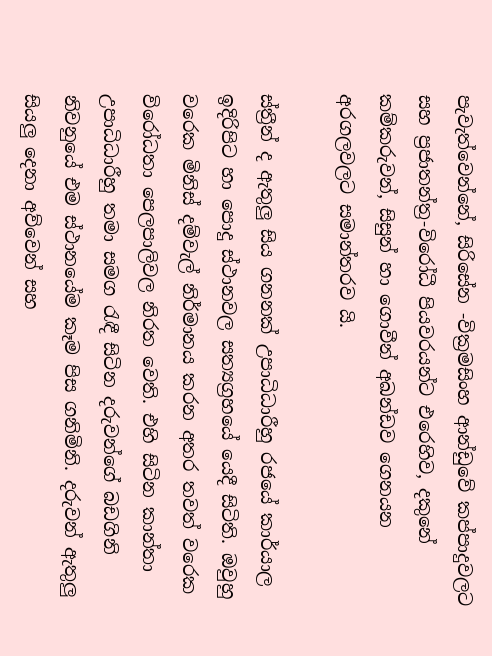පැවැත්වෙන්නේ, සිරිසේන -වික්‍රමසිංහ ආන්ඩුවේ කප්පාදුවලට සහ ප්‍රජාතන්ත්‍ර-විරෝධී පියවරයන්ට එරෙහිව, දකුනේ කම්කරුවන්, සිසුන් හා ගොවීන් අඛන්ඩව ගෙනයන අරගලවලට සමාන්තරව යි.

ස්ත්‍රීන් ද ඇතුලු සිය ගනනක් උපාධිධාරීහු රජයේ කාර්යාල ඉදිරිපිට හා පොදු ස්ථානවල සත්‍යග්‍රහයේ යෙදී සිටිති. ඔවුහු වරෙක මිනිස් දම්වැල් නිර්මානය කරන අතර තවත් වරෙක විරෝධතා පෙලපාලිවල නිරත වෙති. එහි සිටින කාන්තා උපාධිධාරීහු තමා සමග රැඳී සිටින දරුවන්ගේ බඩගිනි නිවනුයේ එම ස්ථානයේම කෑම පිස ගනිමිනි. දරුවන් ඇතුලු සියලු දෙනා අව්වෙන් සහ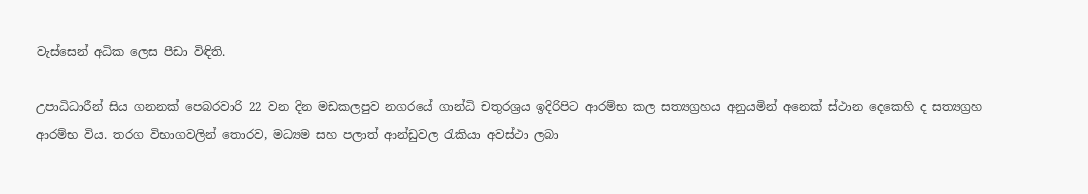වැස්සෙන් අධික ලෙස පීඩා විඳිති.

උපාධිධාරීන් සිය ගනනක් පෙබරවාරි 22 වන දින මඩකලපුව නගරයේ ගාන්ධි චතුරශ්‍රය ඉදිරිපිට ආරම්භ කල සත්‍යග්‍රහය අනුයමින් අනෙක් ස්ථාන දෙකෙහි ද සත්‍යග්‍රහ ආරම්භ විය. තරග විභාගවලින් තොරව, මධ්‍යම සහ පලාත් ආන්ඩුවල රැකියා අවස්ථා ලබා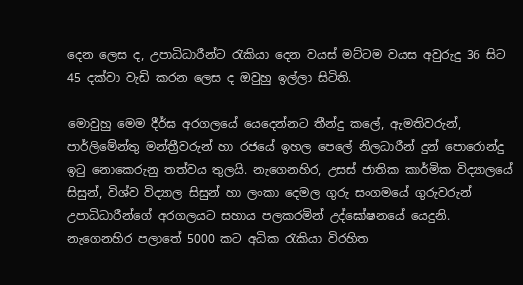දෙන ලෙස ද, උපාධිධාරීන්ට රැකියා දෙන වයස් මට්ටම වයස අවුරුදු 36 සිට 45 දක්වා වැඩි කරන ලෙස ද ඔවුහු ඉල්ලා සිටිති.

මොවුහු මෙම දීර්ඝ අරගලයේ යෙදෙන්නට තීන්දු කලේ, ඇමතිවරුන්, පාර්ලිමේන්තු මන්ත්‍රීවරුන් හා රජයේ ඉහල පෙලේ නිලධාරීන් දුන් පොරොන්දු ඉටු නොකෙරුනු තත්වය තුලයි. නැගෙනහිර, උසස් ජාතික කාර්මික විද්‍යාලයේ සිසුන්, විශ්ව විද්‍යාල සිසුන් හා ලංකා දෙමල ගුරු සංගමයේ ගුරුවරුන් උපාධිධාරීන්ගේ අරගලයට සහාය පලකරමින් උද්ඝෝෂනයේ යෙදුනි. නැගෙනහිර පලාතේ 5000 කට අධික රැකියා විරහිත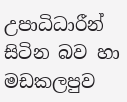උපාධිධාරීන් සිටින බව හා මඩකලපුව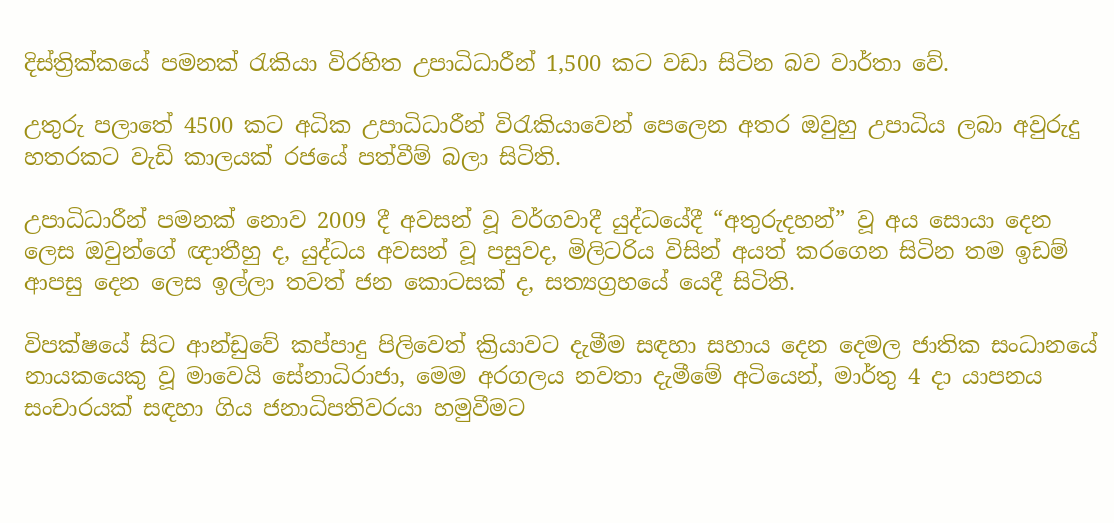දිස්ත්‍රික්කයේ පමනක් රැකියා විරහිත උපාධිධාරීන් 1,500 කට වඩා සිටින බව වාර්තා වේ.

උතුරු පලාතේ 4500 කට අධික උපාධිධාරීන් විරැකියාවෙන් පෙලෙන අතර ඔවුහු උපාධිය ලබා අවුරුදු හතරකට වැඩි කාලයක් රජයේ පත්වීම් බලා සිටිති.

උපාධිධාරීන් පමනක් නොව 2009 දී අවසන් වූ වර්ගවාදී යුද්ධයේදී “අතුරුදහන්” වූ අය සොයා දෙන ලෙස ඔවුන්ගේ ඥාතීහු ද, යුද්ධය අවසන් වූ පසුවද, මිලිටරිය විසින් අයත් කරගෙන සිටින තම ඉඩම් ආපසු දෙන ලෙස ඉල්ලා තවත් ජන කොටසක් ද, සත්‍යග්‍රහයේ යෙදී සිටිති.

විපක්ෂයේ සිට ආන්ඩුවේ කප්පාදු පිලිවෙත් ක්‍රියාවට දැමීම සඳහා සහාය දෙන දෙමල ජාතික සංධානයේ නායකයෙකු වූ මාවෙයි සේනාධිරාජා, මෙම අරගලය නවතා දැමීමේ අටියෙන්, මාර්තු 4 දා යාපනය සංචාරයක් සඳහා ගිය ජනාධිපතිවරයා හමුවීමට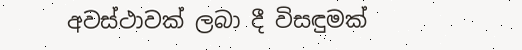අවස්ථාවක් ලබා දී විසඳුමක්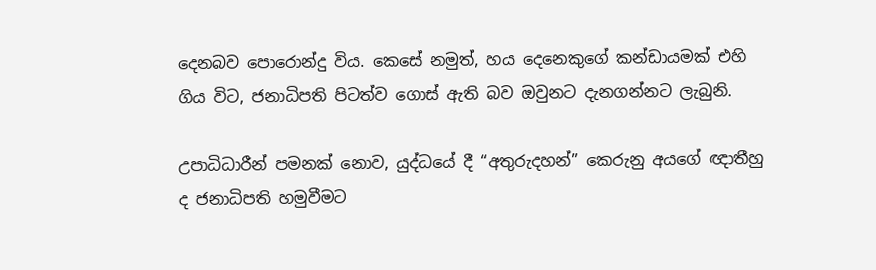දෙනබව පොරොන්දු විය. කෙසේ නමුත්, හය දෙනෙකුගේ කන්ඩායමක් එහි ගිය විට, ජනාධිපති පිටත්ව ගොස් ඇති බව ඔවුනට දැනගන්නට ලැබුනි.

උපාධිධාරීන් පමනක් නොව, යුද්ධයේ දී “අතුරුදහන්” කෙරුනු අයගේ ඥාතීහු ද ජනාධිපති හමුවීමට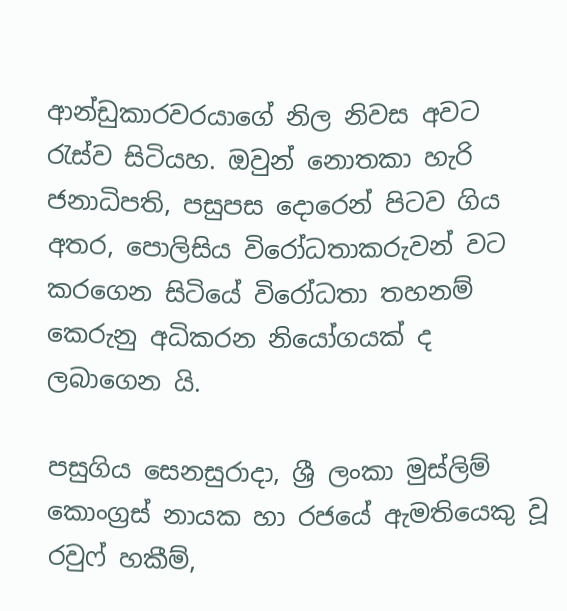ආන්ඩුකාරවරයාගේ නිල නිවස අවට රැස්ව සිටියහ. ඔවුන් නොතකා හැරි ජනාධිපති, පසුපස දොරෙන් පිටව ගිය අතර, පොලිසිය විරෝධතාකරුවන් වට කරගෙන සිටියේ විරෝධතා තහනම් කෙරුනු අධිකරන නියෝගයක් ද ලබාගෙන යි.

පසුගිය සෙනසුරාදා, ශ්‍රී ලංකා මුස්ලිම් කොංග්‍රස් නායක හා රජයේ ඇමතියෙකු වූ රවුෆ් හකීම්,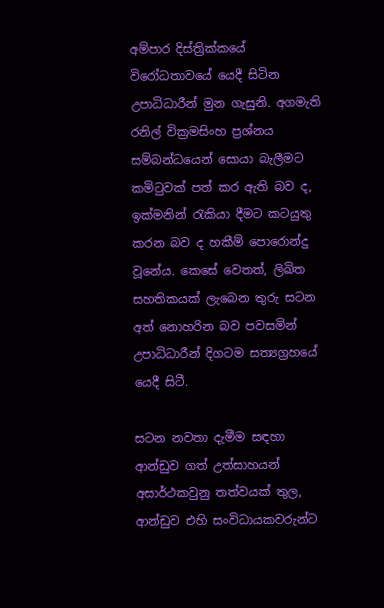අම්පාර දිස්ත්‍රික්කයේ විරෝධතාවයේ යෙදී සිටින උපාධිධාරීන් මුන ගැසුනි. අගමැති රනිල් වික්‍රමසිංහ ප්‍රශ්නය සම්බන්ධයෙන් සොයා බැලීමට කමිටුවක් පත් කර ඇති බව ද, ඉක්මනින් රැකියා දීමට කටයුතු කරන බව ද හකීම් පොරොන්දු වූනේය. කෙසේ වෙතත්, ලිඛිත සහතිකයක් ලැබෙන තුරු සටන අත් නොහරින බව පවසමින් උපාධිධාරීන් දිගටම සත්‍යග්‍රහයේ යෙදී සිටී.

සටන නවතා දැමීම සඳහා ආන්ඩුව ගත් උත්සාහයන් අසාර්ථකවුනු තත්වයක් තුල, ආන්ඩුව එහි සංවිධායකවරුන්ට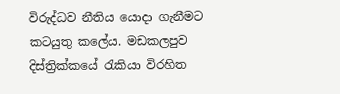විරුද්ධව නීතිය යොදා ගැනීමට කටයුතු කලේය. මඩකලපුව දිස්ත්‍රික්කයේ රැකියා විරහිත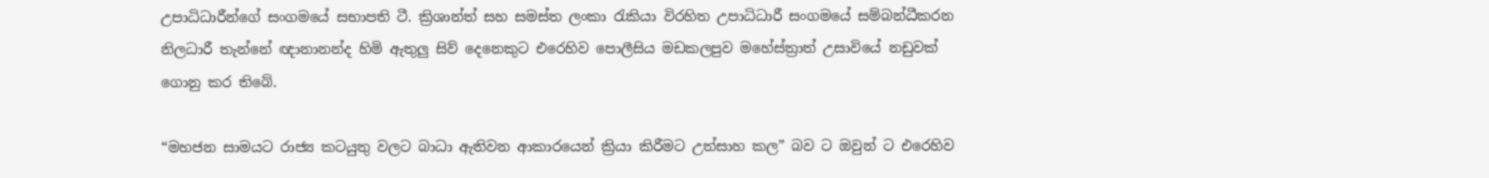උපාධිධාරීන්ගේ සංගමයේ සභාපති ටී. ක්‍රිශාන්ත් සහ සමස්ත ලංකා රැකියා විරහිත උපාධිධාරී සංගමයේ සම්බන්ධීකරන නිලධාරී තැන්නේ ඥානානන්ද හිමි ඇතුලු සිව් දෙනෙකුට එරෙහිව පොලීසිය මඩකලපුව මහේස්ත්‍රාත් උසාවියේ නඩුවක් ගොනු කර තිබේ.

“මහජන සාමයට රාජ්‍ය කටයුතු වලට බාධා ඇතිවන ආකාරයෙන් ක්‍රියා කිරීමට උත්සාහ කල” බව ට ඔවුන් ට එරෙහිව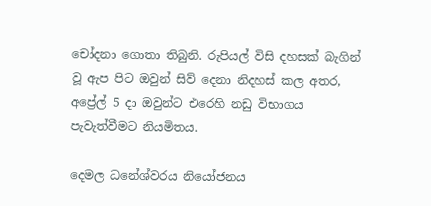චෝදනා ගොතා තිබුනි. රුපියල් විසි දහසක් බැගින් වූ ඇප පිට ඔවුන් සිව් දෙනා නිදහස් කල අතර, අප්‍රේල් 5 දා ඔවුන්ට එරෙහි නඩු විභාගය පැවැත්වීමට නියමිතය.

දෙමල ධනේශ්වරය නියෝජනය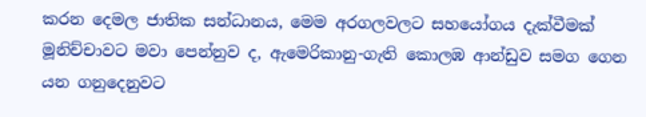කරන දෙමල ජාතික සන්ධානය, මෙම අරගලවලට සහයෝගය දැක්වීමක් මූනිච්චාවට මවා පෙන්නුව ද, ඇමෙරිකානු-ගැති කොලඹ ආන්ඩුව සමග ගෙන යන ගනුදෙනුවට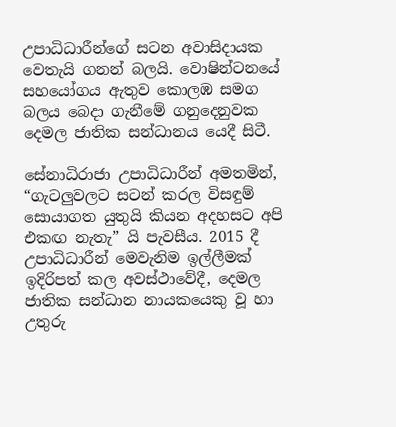උපාධිධාරීන්ගේ සටන අවාසිදායක වෙතැයි ගනන් බලයි. වොෂින්ටනයේ සහයෝගය ඇතුව කොලඹ සමග බලය බෙදා ගැනීමේ ගනුදෙනුවක දෙමල ජාතික සන්ධානය යෙදී සිටී.

සේනාධිරාජා උපාධිධාරීන් අමතමින්, “ගැටලුවලට සටන් කරල විසඳුම් සොයාගත යුතුයි කියන අදහසට අපි එකඟ නැතැ” යි පැවසීය. 2015 දී උපාධිධාරීන් මෙවැනිම ඉල්ලීමක් ඉදිරිපත් කල අවස්ථාවේදී, දෙමල ජාතික සන්ධාන නායකයෙකු වූ හා උතුරු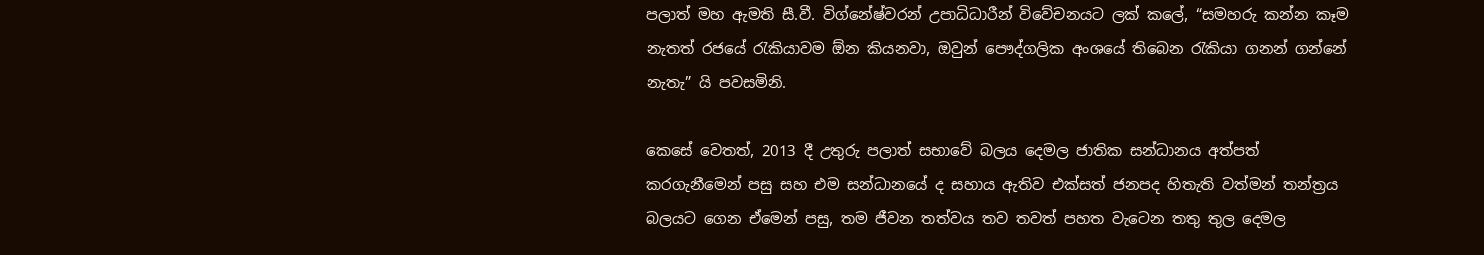පලාත් මහ ඇමති සී.වී. විග්නේෂ්වරන් උපාධිධාරීන් විවේචනයට ලක් කලේ, “සමහරු කන්න කෑම නැතත් රජයේ රැකියාවම ඕන කියනවා, ඔවුන් පෞද්ගලික අංශයේ තිබෙන රැකියා ගනන් ගන්නේ නැතැ” යි පවසමිනි.

කෙසේ වෙතත්, 2013 දී උතුරු පලාත් සභාවේ බලය දෙමල ජාතික සන්ධානය අත්පත් කරගැනීමෙන් පසු සහ එම සන්ධානයේ ද සහාය ඇතිව එක්සත් ජනපද හිතැති වත්මන් තන්ත්‍රය බලයට ගෙන ඒමෙන් පසු, තම ජීවන තත්වය තව තවත් පහත වැටෙන තතු තුල දෙමල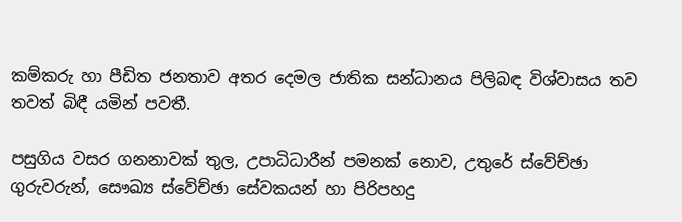කම්කරු හා පීඩිත ජනතාව අතර දෙමල ජාතික සන්ධානය පිලිබඳ විශ්වාසය තව තවත් බිඳී යමින් පවතී.

පසුගිය වසර ගනනාවක් තුල, උපාධිධාරීන් පමනක් නොව, උතුරේ ස්වේච්ඡා ගුරුවරුන්, සෞඛ්‍ය ස්වේච්ඡා සේවකයන් හා පිරිපහදු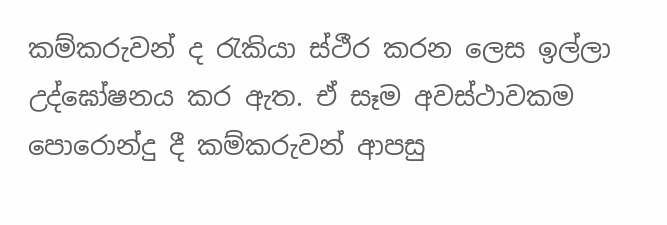කම්කරුවන් ද රැකියා ස්ථීර කරන ලෙස ඉල්ලා උද්ඝෝෂනය කර ඇත. ඒ සෑම අවස්ථාවකම පොරොන්දු දී කම්කරුවන් ආපසු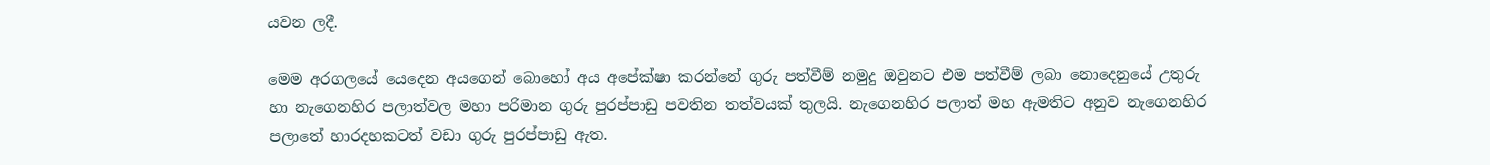යවන ලදී.

මෙම අරගලයේ යෙදෙන අයගෙන් බොහෝ අය අපේක්ෂා කරන්නේ ගුරු පත්වීම් නමුදු ඔවුනට එම පත්වීම් ලබා නොදෙනුයේ උතුරු හා නැගෙනහිර පලාත්වල මහා පරිමාන ගුරු පුරප්පාඩු පවතින තත්වයක් තුලයි. නැගෙනහිර පලාත් මහ ඇමතිට අනුව නැගෙනහිර පලාතේ හාරදහකටත් වඩා ගුරු පුරප්පාඩු ඇත.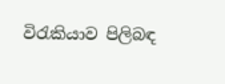විරැකියාව පිලිබඳ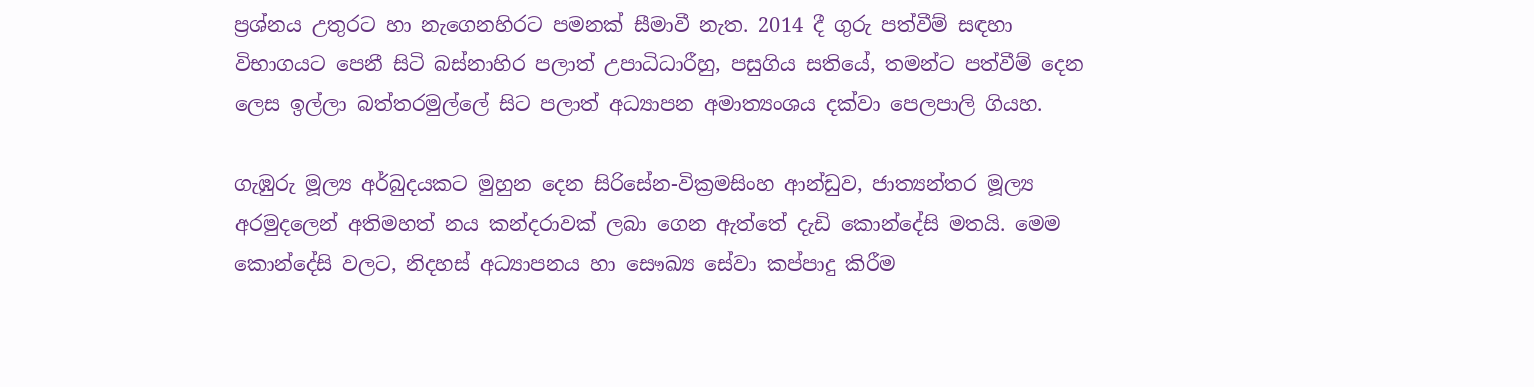ප්‍රශ්නය උතුරට හා නැගෙනහිරට පමනක් සීමාවී නැත. 2014 දී ගුරු පත්වීම් සඳහා විභාගයට පෙනී සිටි බස්නාහිර පලාත් උපාධිධාරීහු, පසුගිය සතියේ, තමන්ට පත්වීම් දෙන ලෙස ඉල්ලා බත්තරමුල්ලේ සිට පලාත් අධ්‍යාපන අමාත්‍යංශය දක්වා පෙලපාලි ගියහ.

ගැඹුරු මූල්‍ය අර්බුදයකට මුහුන දෙන සිරිසේන-වික්‍රමසිංහ ආන්ඩුව, ජාත්‍යන්තර මූල්‍ය අරමුදලෙන් අතිමහත් නය කන්දරාවක් ලබා ගෙන ඇත්තේ දැඩි කොන්දේසි මතයි. මෙම කොන්දේසි වලට, නිදහස් අධ්‍යාපනය හා සෞඛ්‍ය සේවා කප්පාදු කිරීම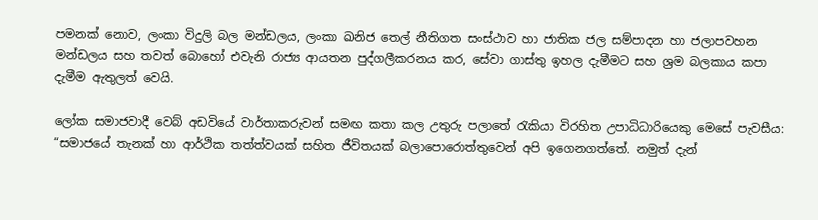පමනක් නොව, ලංකා විදුලි බල මන්ඩලය, ලංකා ඛනිජ තෙල් නීතිගත සංස්ථාව හා ජාතික ජල සම්පාදන හා ජලාපවහන මන්ඩලය සහ තවත් බොහෝ එවැනි රාජ්‍ය ආයතන පුද්ගලීකරනය කර, සේවා ගාස්තු ඉහල දැමීමට සහ ශ්‍රම බලකාය කපා දැමීම ඇතුලත් වෙයි.

ලෝක සමාජවාදී වෙබ් අඩවියේ වාර්තාකරුවන් සමඟ කතා කල උතුරු පලාතේ රැකියා විරහිත උපාධිධාරියෙකු මෙසේ පැවසීය: “සමාජයේ තැනක් හා ආර්ථික තත්ත්වයක් සහිත ජීවිතයක් බලාපොරොත්තුවෙන් අපි ඉගෙනගත්තේ. නමුත් දැන්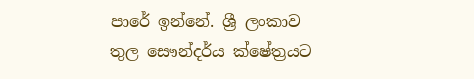පාරේ ඉන්නේ. ශ්‍රී ලංකාව තුල සෞන්දර්ය ක්ෂේත්‍රයට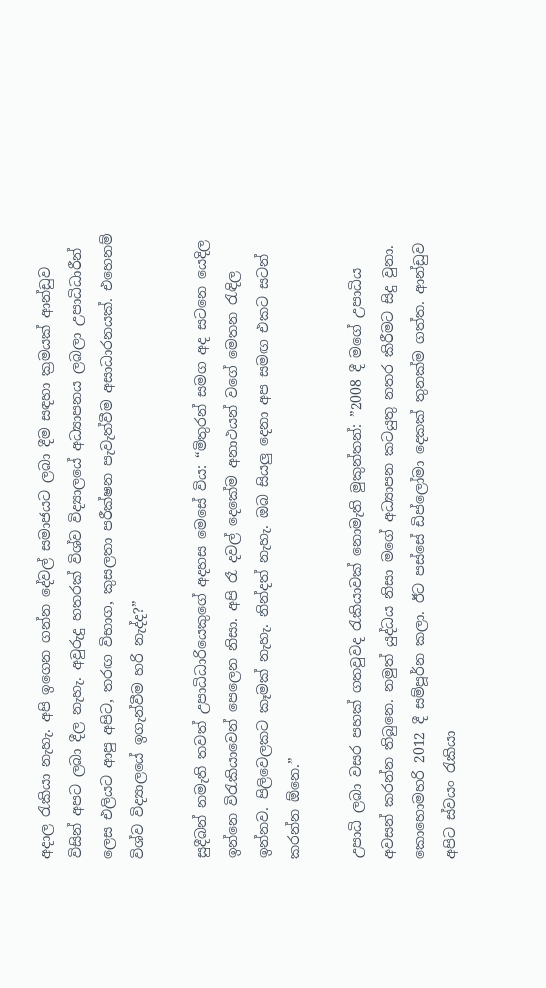අදාල රැකියා නැහැ. අපි ඉගෙන ගන්න දේවල් සමාජයට ලබා දීම සඳහා ක්‍රමයක් ආන්ඩුව විසින් අපට ලබා දීල නැහැ. අවුරුදු හතරක් විශ්ව විද්‍යාලයේ අධ්‍යාපනය ලබලා උපාධිධාරීන් ලෙස එලියට ආපු අපිට, තරඟ විභාග, කුසලතා පරීක්ෂන පැවැත්වීම අසාධාරනයක්. එහෙනම් විශ්ව විද්‍යාලයේ ඉගැන්වීම හරි නැද්ද?”

සුදීබන් නමැති තවත් උපාධිධාරියෙකුගේ අදහස මෙසේ විය: “මිතුරන් සමග අද සටනෙ යෙදිල ඉන්නෙ විරැකියාවෙන් පෙලෙන නිසා. අපි රෑ දවල් දෙකේම අනාථයන් වගේ මෙතන රැඳිල ඉන්නව. පිලිවෙලකට කෑමක් නැහැ. නින්දත් නැහැ. ඔබ සියලු දෙනා අප සමඟ එකට සටන් කරන්න ඕනෙ.”

උපාධි ලබා වසර පහක් ගතවුවද රැකියාවක් නොමැති මුකුන්තන්: ”2008 දී මගේ උපාධිය අවසන් කරන්න තිබුනෙ. නමුත් යුද්ධය නිසා මගේ අධ්‍යාපන කටයුතු නතර කිරීමට සිදු වුනා. කොහොමහරි 2012 දී සම්පූර්න කලා. ඊට පස්සේ ඩිප්ලෝමා දෙකක් තුනක්ම ගත්ත. ආන්ඩුව අපිට ස්වයං රැකියා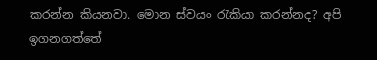කරන්න කියනවා. මොන ස්වයං රැකියා කරන්නද? අපි ඉගනගත්තේ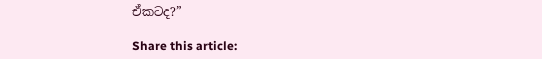ඒකටද?”

Share this article: